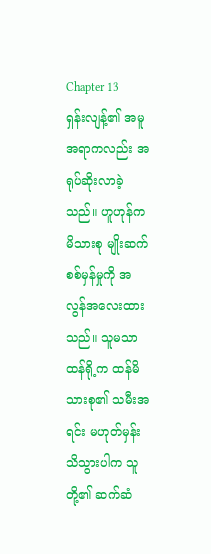Chapter 13
ရှန်းလျန့်၏ အမူအရာကလည်း အရုပ်ဆိုးလာခဲ့သည်။ ဟူဟုန်က မိသားစု မျိုးဆက် စစ်မှန်မှုကို အလွန်အလေးထားသည်။ သူမသာ ထန်ရို့က ထန်မိသားစု၏ သမီးအရင်း မဟုတ်မှန်း သိသွားပါက သူတို့၏ ဆက်ဆံ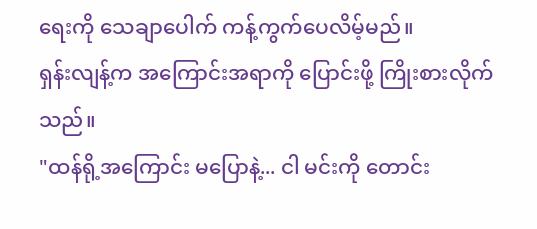ရေးကို သေချာပေါက် ကန့်ကွက်ပေလိမ့်မည်။
ရှန်းလျန့်က အကြောင်းအရာကို ပြောင်းဖို့ ကြိုးစားလိုက်သည်။
"ထန်ရို့အကြောင်း မပြောနဲ့... ငါ မင်းကို တောင်း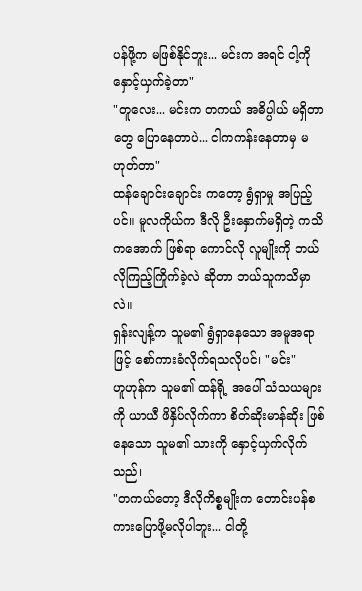ပန်ဖို့က မဖြစ်နိုင်ဘူး... မင်းက အရင် ငါ့ကို နှောင့်ယှက်ခဲ့တာ"
"တူလေး... မင်းက တကယ် အဓိပ္ပါယ် မရှိတာတွေ ပြောနေတာပဲ... ငါကကန်းနေတာမှ မဟုတ်တာ"
ထန်ချောင်းချောင်း ကတော့ ရွံရှာမှု အပြည့်ပင်။ မူလကိုယ်က ဒီလို ဦးနှောက်မရှိတဲ့ ကသိကအောက် ဖြစ်ရာ ကောင်လို လူမျိုးကို ဘယ်လိုကြည့်ကြိုက်ခဲ့လဲ ဆိုတာ ဘယ်သူကသိမှာလဲ။
ရှန်းလျန့်က သူမ၏ ရွံရှာနေသော အမူအရာဖြင့် စော်ကားခံလိုက်ရသလိုပင်၊ "မင်း"
ဟူဟုန်က သူမ၏ ထန်ရို့ အပေါ် သံသယများကို ယာယီ ဖိနှိပ်လိုက်ကာ စိတ်ဆိုးမာန်ဆိုး ဖြစ်နေသော သူမ၏ သားကို နှောင့်ယှက်လိုက်သည်၊
"တကယ်တော့ ဒီလိုကိစ္စမျိုးက တောင်းပန်စကားပြောဖို့မလိုပါဘူး... ငါတို့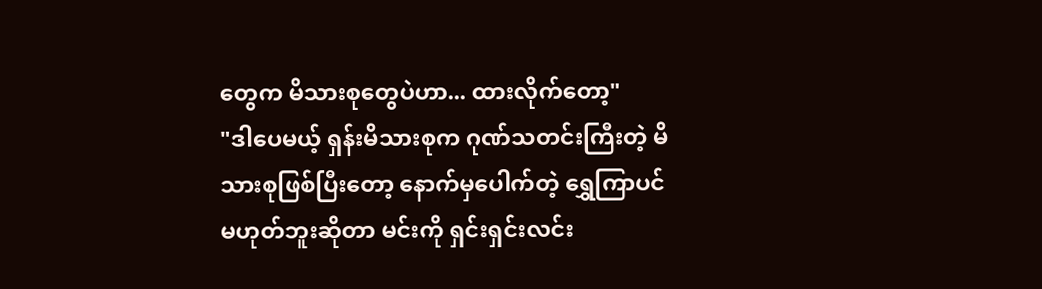တွေက မိသားစုတွေပဲဟာ... ထားလိုက်တော့"
"ဒါပေမယ့် ရှန်းမိသားစုက ဂုဏ်သတင်းကြီးတဲ့ မိသားစုဖြစ်ပြီးတော့ နောက်မှပေါက်တဲ့ ရွှေကြာပင် မဟုတ်ဘူးဆိုတာ မင်းကို ရှင်းရှင်းလင်း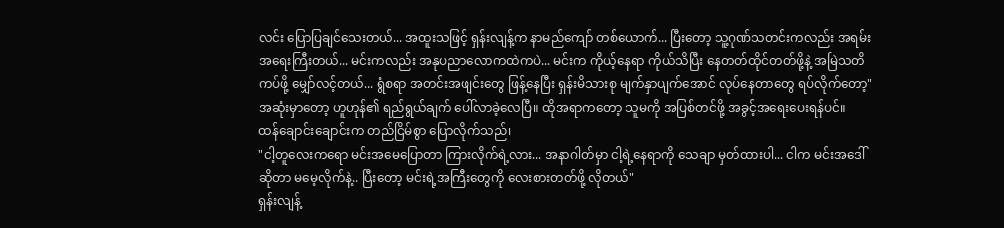လင်း ပြောပြချင်သေးတယ်... အထူးသဖြင့် ရှန်းလျန့်က နာမည်ကျော် တစ်ယောက်... ပြီးတော့ သူ့ဂုဏ်သတင်းကလည်း အရမ်းအရေးကြီးတယ်... မင်းကလည်း အနုပညာလောကထဲကပဲ... မင်းက ကိုယ့်နေရာ ကိုယ်သိပြီး နေတတ်ထိုင်တတ်ဖို့နဲ့ အမြဲသတိကပ်ဖို့ မျှော်လင့်တယ်... ရွံစရာ အတင်းအဖျင်းတွေ ဖြန့်နေပြီး ရှန်းမိသားစု မျက်နှာပျက်အောင် လုပ်နေတာတွေ ရပ်လိုက်တော့"
အဆုံးမှာတော့ ဟူဟုန်၏ ရည်ရွယ်ချက် ပေါ်လာခဲ့လေပြီ။ ထိုအရာကတော့ သူမကို အပြစ်တင်ဖို့ အခွင့်အရေးပေးရန်ပင်။
ထန်ချောင်းချောင်းက တည်ငြိမ်စွာ ပြောလိုက်သည်၊
"ငါ့တူလေးကရော မင်းအမေပြောတာ ကြားလိုက်ရဲ့လား... အနာဂါတ်မှာ ငါ့ရဲ့နေရာကို သေချာ မှတ်ထားပါ... ငါက မင်းအဒေါ်ဆိုတာ မမေ့လိုက်နဲ့.. ပြီးတော့ မင်းရဲ့အကြီးတွေကို လေးစားတတ်ဖို့ လိုတယ်"
ရှန်းလျန့်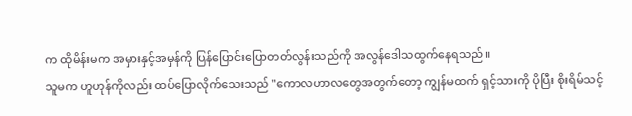က ထိုမိန်းမက အမှားနှင့်အမှန်ကို ပြန်ပြောင်းပြောတတ်လွန်းသည်ကို အလွန်ဒေါသထွက်နေရသည်။
သူမက ဟူဟုန်ကိုလည်း ထပ်ပြောလိုက်သေးသည် "ကောလဟာလတွေအတွက်တော့ ကျွန်မထက် ရှင့်သားကို ပိုပြီး စိုးရိမ်သင့်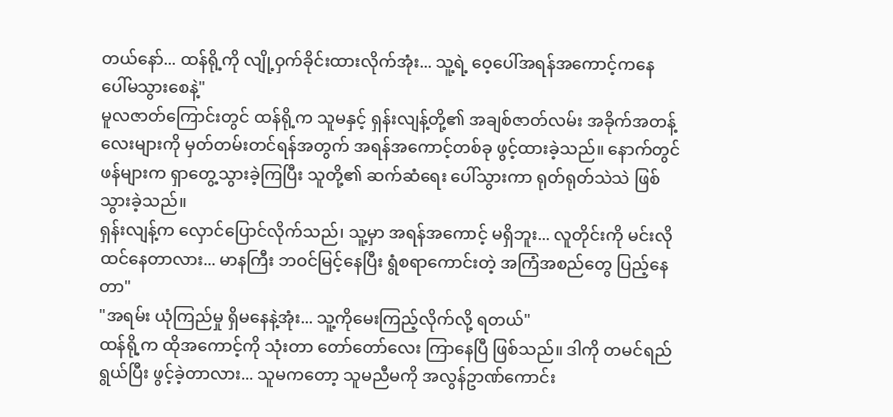တယ်နော်... ထန်ရို့ကို လျို့ဝှက်ခိုင်းထားလိုက်အုံး... သူ့ရဲ့ ဝေ့ပေါ်အရန်အကောင့်ကနေ ပေါ်မသွားစေနဲ့"
မူလဇာတ်ကြောင်းတွင် ထန်ရို့က သူမနှင့် ရှန်းလျန့်တို့၏ အချစ်ဇာတ်လမ်း အခိုက်အတန့်လေးများကို မှတ်တမ်းတင်ရန်အတွက် အရန်အကောင့်တစ်ခု ဖွင့်ထားခဲ့သည်။ နောက်တွင် ဖန်များက ရှာတွေ့သွားခဲ့ကြပြီး သူတို့၏ ဆက်ဆံရေး ပေါ်သွားကာ ရုတ်ရုတ်သဲသဲ ဖြစ်သွားခဲ့သည်။
ရှန်းလျန့်က လှောင်ပြောင်လိုက်သည်၊ သူ့မှာ အရန်အကောင့် မရှိဘူး... လူတိုင်းကို မင်းလိုထင်နေတာလား... မာနကြီး ဘဝင်မြင့်နေပြီး ရွံစရာကောင်းတဲ့ အကြံအစည်တွေ ပြည့်နေတာ"
"အရမ်း ယုံကြည်မှု ရှိမနေနဲ့အုံး... သူ့ကိုမေးကြည့်လိုက်လို့ ရတယ်"
ထန်ရို့က ထိုအကောင့်ကို သုံးတာ တော်တော်လေး ကြာနေပြီ ဖြစ်သည်။ ဒါကို တမင်ရည်ရွယ်ပြီး ဖွင့်ခဲ့တာလား... သူမကတော့ သူမညီမကို အလွန်ဥာဏ်ကောင်း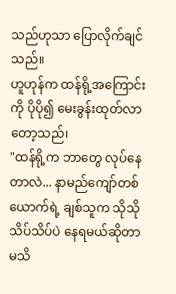သည်ဟုသာ ပြောလိုက်ချင်သည်။
ဟူဟုန်က ထန်ရို့အကြောင်းကို ပိုပို၍ မေးခွန်းထုတ်လာတော့သည်၊
"ထန်ရို့က ဘာတွေ လုပ်နေတာလဲ... နာမည်ကျော်တစ်ယောက်ရဲ့ ချစ်သူက သိုသိုသိပ်သိပ်ပဲ နေရမယ်ဆိုတာ မသိ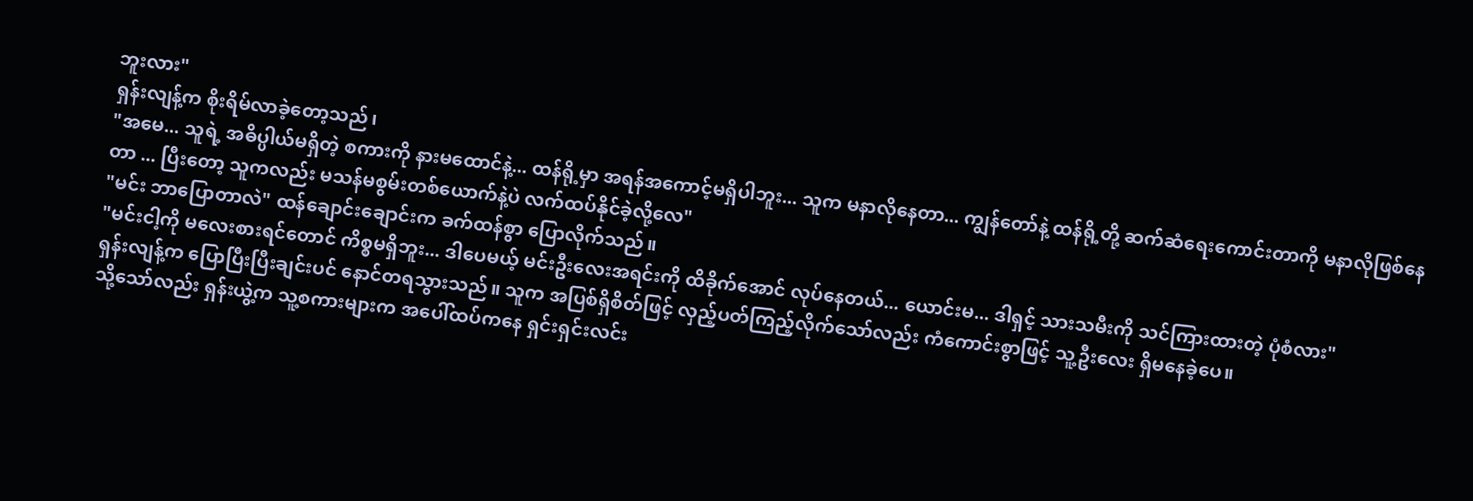ဘူးလား"
ရှန်းလျန့်က စိုးရိမ်လာခဲ့တော့သည်၊
"အမေ... သူရဲ့ အဓိပ္ပါယ်မရှိတဲ့ စကားကို နားမထောင်နဲ့... ထန်ရို့မှာ အရန်အကောင့်မရှိပါဘူး... သူက မနာလိုနေတာ... ကျွန်တော်နဲ့ ထန်ရို့တို့ ဆက်ဆံရေးကောင်းတာကို မနာလိုဖြစ်နေတာ ... ပြီးတော့ သူကလည်း မသန်မစွမ်းတစ်ယောက်နဲ့ပဲ လက်ထပ်နိုင်ခဲ့လို့လေ"
"မင်း ဘာပြောတာလဲ" ထန်ချောင်းချောင်းက ခက်ထန်စွာ ပြောလိုက်သည်။
"မင်းငါ့ကို မလေးစားရင်တောင် ကိစ္စမရှိဘူး... ဒါပေမယ့် မင်းဦးလေးအရင်းကို ထိခိုက်အောင် လုပ်နေတယ်... ယောင်းမ... ဒါရှင့် သားသမီးကို သင်ကြားထားတဲ့ ပုံစံလား"
ရှန်းလျန့်က ပြောပြီးပြီးချင်းပင် နောင်တရသွားသည်။ သူက အပြစ်ရှိစိတ်ဖြင့် လှည့်ပတ်ကြည့်လိုက်သော်လည်း ကံကောင်းစွာဖြင့် သူ့ဦးလေး ရှိမနေခဲ့ပေ။
သို့သော်လည်း ရှန်းယွဲ့က သူ့စကားများက အပေါ်ထပ်ကနေ ရှင်းရှင်းလင်း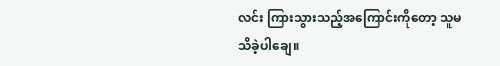လင်း ကြားသွားသည့်အကြောင်းကိုတော့ သူမသိခဲ့ပါချေ။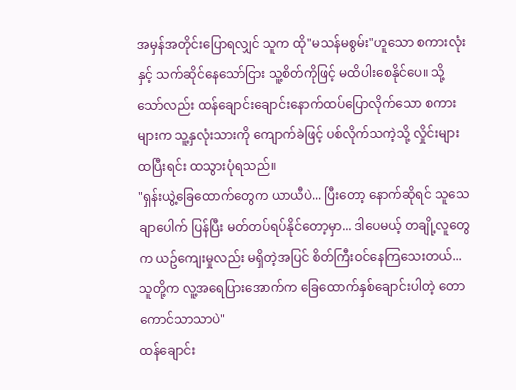အမှန်အတိုင်းပြောရလျှင် သူက ထို"မသန်မစွမ်း"ဟူသော စကားလုံးနှင့် သက်ဆိုင်နေသော်ငြား သူ့စိတ်ကိုဖြင့် မထိပါးစေနိုင်ပေ။ သို့သော်လည်း ထန်ချောင်းချောင်းနောက်ထပ်ပြောလိုက်သော စကားများက သူ့နှလုံးသားကို ကျောက်ခဲဖြင့် ပစ်လိုက်သကဲ့သို့ လှိုင်းများ ထပြီးရင်း ထသွားပုံရသည်။
"ရှန်းယွဲ့ခြေထောက်တွေက ယာယီပဲ... ပြီးတော့ နောက်ဆိုရင် သူသေချာပေါက် ပြန်ပြီး မတ်တပ်ရပ်နိုင်တော့မှာ... ဒါပေမယ့် တချို့လူတွေက ယဥ်ကျေးမှုလည်း မရှိတဲ့အပြင် စိတ်ကြီးဝင်နေကြသေးတယ်... သူတို့က လူ့အရေပြားအောက်က ခြေထောက်နှစ်ချောင်းပါတဲ့ တောကောင်သာသာပဲ"
ထန်ချောင်း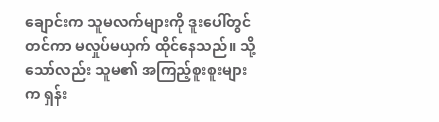ချောင်းက သူမလက်များကို ဒူးပေါ်တွင် တင်ကာ မလှုပ်မယှက် ထိုင်နေသည်။ သို့သော်လည်း သူမ၏ အကြည့်စူးစူးများက ရှန်း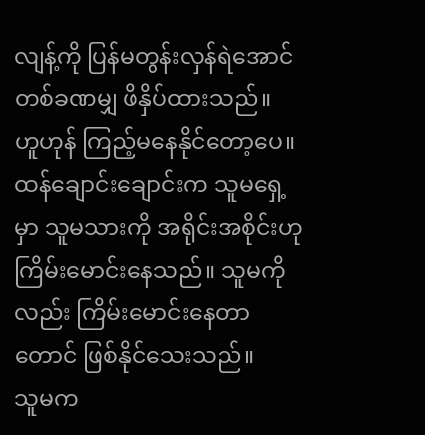လျန့်ကို ပြန်မတွန်းလှန်ရဲအောင် တစ်ခဏမျှ ဖိနှိပ်ထားသည်။
ဟူဟုန် ကြည့်မနေနိုင်တော့ပေ။ ထန်ချောင်းချောင်းက သူမရှေ့မှာ သူမသားကို အရိုင်းအစိုင်းဟု ကြိမ်းမောင်းနေသည်။ သူမကိုလည်း ကြိမ်းမောင်းနေတာတောင် ဖြစ်နိုင်သေးသည်။
သူမက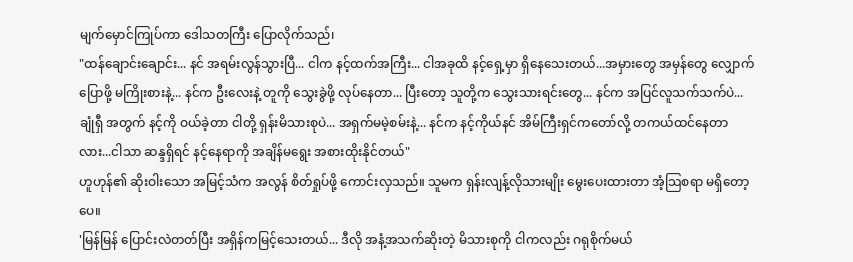မျက်မှောင်ကြုပ်ကာ ဒေါသတကြီး ပြောလိုက်သည်၊
"ထန်ချောင်းချောင်း... နင် အရမ်းလွန်သွားပြီ... ငါက နင့်ထက်အကြီး... ငါအခုထိ နင့်ရှေ့မှာ ရှိနေသေးတယ်...အမှားတွေ အမှန်တွေ လျှောက်ပြောဖို့ မကြိုးစားနဲ့... နင်က ဦးလေးနဲ့ တူကို သွေးခွဲဖို့ လုပ်နေတာ... ပြီးတော့ သူတို့က သွေးသားရင်းတွေ... နင်က အပြင်လူသက်သက်ပဲ... ချုံရှီ အတွက် နင့်ကို ဝယ်ခဲ့တာ ငါတို့ ရှန်းမိသားစုပဲ... အရှက်မမဲ့စမ်းနဲ့... နင်က နင့်ကိုယ်နင် အိမ်ကြီးရှင်ကတော်လို့ တကယ်ထင်နေတာလား...ငါသာ ဆန္ဒရှိရင် နင့်နေရာကို အချိန်မရွေး အစားထိုးနိုင်တယ်"
ဟူဟုန်၏ ဆိုးဝါးသော အမြင့်သံက အလွန် စိတ်ရှုပ်ဖို့ ကောင်းလှသည်။ သူမက ရှန်းလျန့်လိုသားမျိုး မွေးပေးထားတာ အံ့သြစရာ မရှိတော့ပေ။
'မြန်မြန် ပြောင်းလဲတတ်ပြီး အရှိန်ကမြင့်သေးတယ်... ဒီလို အနံ့အသက်ဆိုးတဲ့ မိသားစုကို ငါကလည်း ဂရုစိုက်မယ်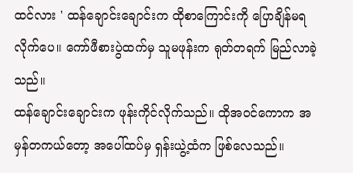ထင်လား ' ထန်ချောင်းချောင်းက ထိုစာကြောင်းကို ပြောချိန်မရလိုက်ပေ။ ကော်ဖီစားပွဲထက်မှ သူမဖုန်းက ရုတ်တရက် မြည်လာခဲ့သည်။
ထန်ချောင်းချောင်းက ဖုန်းကိုင်လိုက်သည်။ ထိုအဝင်ကောက အမှန်တကယ်တော့ အပေါ်ထပ်မှ ရှန်းယွဲ့ထံက ဖြစ်လေသည်။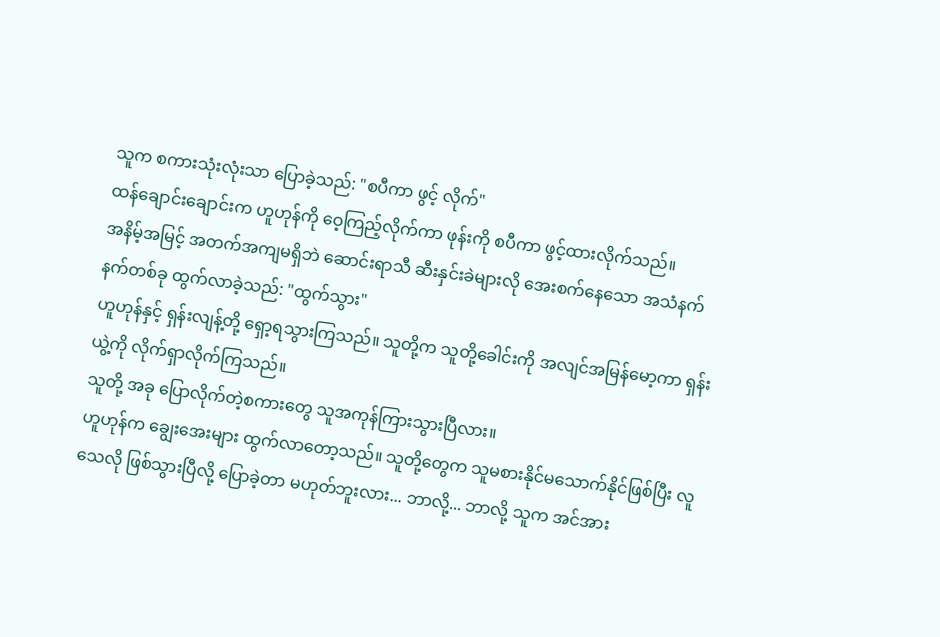သူက စကားသုံးလုံးသာ ပြောခဲ့သည်: "စပီကာ ဖွင့် လိုက်"
ထန်ချောင်းချောင်းက ဟူဟုန်ကို ဝေ့ကြည့်လိုက်ကာ ဖုန်းကို စပီကာ ဖွင့်ထားလိုက်သည်။
အနိမ့်အမြင့် အတက်အကျမရှိဘဲ ဆောင်းရာသီ ဆီးနှင်းခဲများလို အေးစက်နေသော အသံနက်နက်တစ်ခု ထွက်လာခဲ့သည်: "ထွက်သွား"
ဟူဟုန်နှင့် ရှန်းလျန့်တို့ ရှော့ရသွားကြသည်။ သူတို့က သူတို့ခေါင်းကို အလျင်အမြန်မော့ကာ ရှန်းယွဲ့ကို လိုက်ရှာလိုက်ကြသည်။
သူတို့ အခု ပြောလိုက်တဲ့စကားတွေ သူအကုန်ကြားသွားပြီလား။
ဟူဟုန်က ချွေးအေးများ ထွက်လာတော့သည်။ သူတို့တွေက သူမစားနိုင်မသောက်နိုင်ဖြစ်ပြီး လူသေလို ဖြစ်သွားပြီလို့ ပြောခဲ့တာ မဟုတ်ဘူးလား... ဘာလို့... ဘာလို့ သူက အင်အား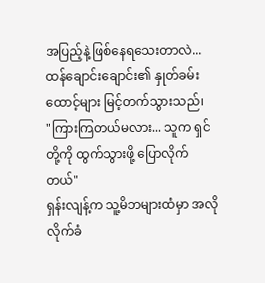အပြည့်နဲ့ ဖြစ်နေရသေးတာလဲ...
ထန်ချောင်းချောင်း၏ နှုတ်ခမ်းထောင့်များ မြင့်တက်သွားသည်၊
"ကြားကြတယ်မလား... သူက ရှင်တို့ကို ထွက်သွားဖို့ ပြောလိုက်တယ်"
ရှန်းလျန့်က သူ့မိဘများထံမှာ အလိုလိုက်ခံ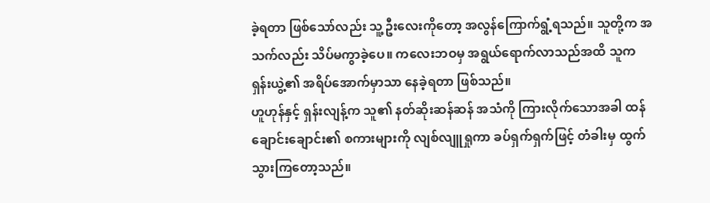ခဲ့ရတာ ဖြစ်သော်လည်း သူ့ဦးလေးကိုတော့ အလွန်ကြောက်ရွံ့ရသည်။ သူတို့က အသက်လည်း သိပ်မကွာခဲ့ပေ။ ကလေးဘဝမှ အရွယ်ရောက်လာသည်အထိ သူက ရှန်းယွဲ့၏ အရိပ်အောက်မှာသာ နေခဲ့ရတာ ဖြစ်သည်။
ဟူဟုန်နှင့် ရှန်းလျန့်က သူ၏ နတ်ဆိုးဆန်ဆန် အသံကို ကြားလိုက်သောအခါ ထန်ချောင်းချောင်း၏ စကားများကို လျစ်လျူရှုကာ ခပ်ရှက်ရှက်ဖြင့် တံခါးမှ ထွက်သွားကြတော့သည်။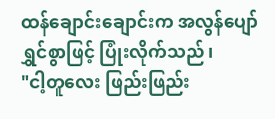ထန်ချောင်းချောင်းက အလွန်ပျော်ရွှင်စွာဖြင့် ပြုံးလိုက်သည်၊
"ငါ့တူလေး ဖြည်းဖြည်း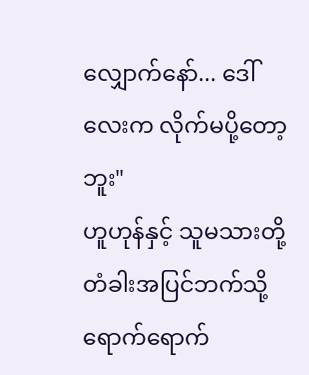လျှောက်နော်... ဒေါ်လေးက လိုက်မပို့တော့ဘူး"
ဟူဟုန်နှင့် သူမသားတို့ တံခါးအပြင်ဘက်သို့ ရောက်ရောက်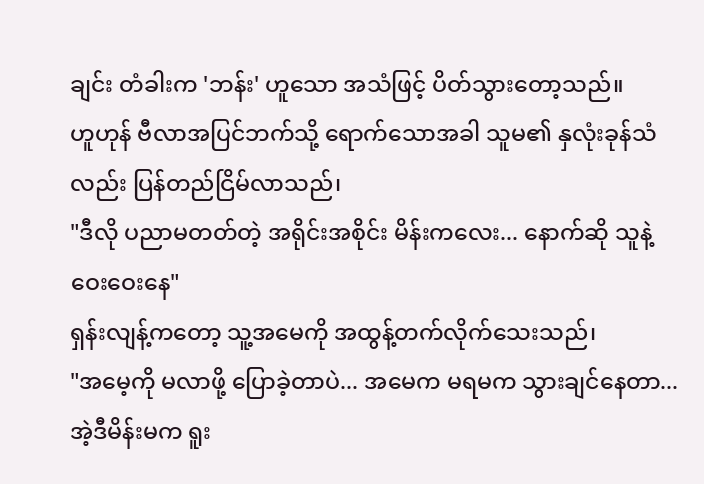ချင်း တံခါးက 'ဘန်း' ဟူသော အသံဖြင့် ပိတ်သွားတော့သည်။
ဟူဟုန် ဗီလာအပြင်ဘက်သို့ ရောက်သောအခါ သူမ၏ နှလုံးခုန်သံလည်း ပြန်တည်ငြိမ်လာသည်၊
"ဒီလို ပညာမတတ်တဲ့ အရိုင်းအစိုင်း မိန်းကလေး... နောက်ဆို သူနဲ့ ဝေးဝေးနေ"
ရှန်းလျန့်ကတော့ သူ့အမေကို အထွန့်တက်လိုက်သေးသည်၊
"အမေ့ကို မလာဖို့ ပြောခဲ့တာပဲ... အမေက မရမက သွားချင်နေတာ... အဲ့ဒီမိန်းမက ရူး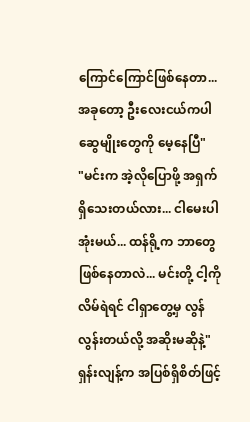ကြောင်ကြောင်ဖြစ်နေတာ... အခုတော့ ဦးလေးငယ်ကပါ ဆွေမျိုးတွေကို မေ့နေပြီ"
"မင်းက အဲ့လိုပြောဖို့ အရှက်ရှိသေးတယ်လား... ငါမေးပါအုံးမယ်... ထန်ရို့က ဘာတွေ ဖြစ်နေတာလဲ... မင်းတို့ ငါ့ကို လိမ်ရဲရင် ငါရှာတွေ့မှ လွန်လွန်းတယ်လို့ အဆိုးမဆိုနဲ့"
ရှန်းလျန့်က အပြစ်ရှိစိတ်ဖြင့်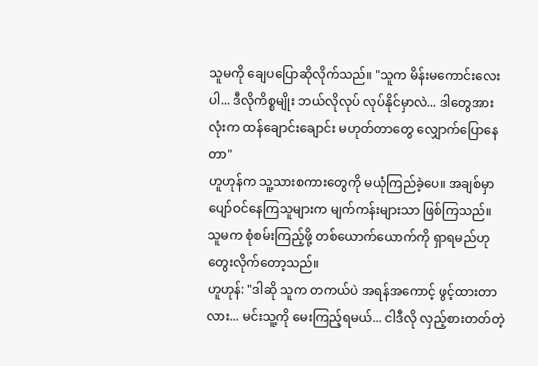သူမကို ချေပပြောဆိုလိုက်သည်။ "သူက မိန်းမကောင်းလေးပါ... ဒီလိုကိစ္စမျိုး ဘယ်လိုလုပ် လုပ်နိုင်မှာလဲ... ဒါတွေအားလုံးက ထန်ချောင်းချောင်း မဟုတ်တာတွေ လျှောက်ပြောနေတာ"
ဟူဟုန်က သူ့သားစကားတွေကို မယုံကြည်ခဲ့ပေ။ အချစ်မှာ ပျော်ဝင်နေကြသူများက မျက်ကန်းများသာ ဖြစ်ကြသည်။ သူမက စုံစမ်းကြည့်ဖို့ တစ်ယောက်ယောက်ကို ရှာရမည်ဟု တွေးလိုက်တော့သည်။
ဟူဟုန်: "ဒါဆို သူက တကယ်ပဲ အရန်အကောင့် ဖွင့်ထားတာလား... မင်းသူ့ကို မေးကြည့်ရမယ်... ငါဒီလို လှည့်စားတတ်တဲ့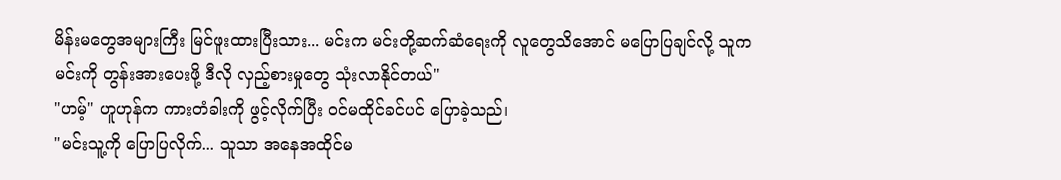မိန်းမတွေအများကြီး မြင်ဖူးထားပြီးသား... မင်းက မင်းတို့ဆက်ဆံရေးကို လူတွေသိအောင် မပြောပြချင်လို့ သူက မင်းကို တွန်းအားပေးဖို့ ဒီလို လှည့်စားမှုတွေ သုံးလာနိုင်တယ်"
"ဟမ့်" ဟူဟုန်က ကားတံခါးကို ဖွင့်လိုက်ပြီး ဝင်မထိုင်ခင်ပင် ပြောခဲ့သည်၊
"မင်းသူ့ကို ပြောပြလိုက်... သူသာ အနေအထိုင်မ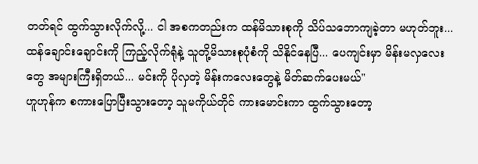တတ်ရင် ထွက်သွားလိုက်လို့... ငါ အစကတည်းက ထန်မိသားစုကို သိပ်သဘောကျခဲ့တာ မဟုတ်ဘူး... ထန်ချောင်းချောင်းကို ကြည့်လိုက်ရုံနဲ့ သူတို့မိသားစုပုံစံကို သိနိုင်နေပြီ... ပေကျင်းမှာ မိန်းမလှလေးတွေ အများကြီးရှိတယ်... မင်းကို ပိုလှတဲ့ မိန်းကလေးတွေနဲ့ မိတ်ဆက်ပေးမယ်"
ဟူဟုန်က စကားပြောပြီးသွားတော့ သူမကိုယ်တိုင် ကားမောင်းကာ ထွက်သွားတော့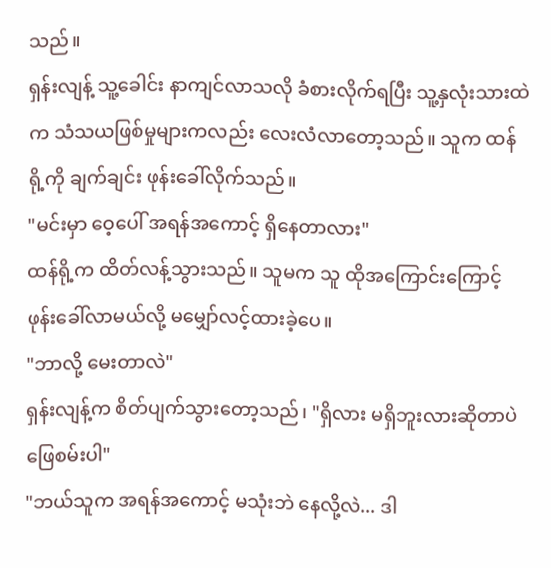သည်။
ရှန်းလျန့် သူ့ခေါင်း နာကျင်လာသလို ခံစားလိုက်ရပြီး သူ့နှလုံးသားထဲက သံသယဖြစ်မှုများကလည်း လေးလံလာတော့သည်။ သူက ထန်ရို့ကို ချက်ချင်း ဖုန်းခေါ်လိုက်သည်။
"မင်းမှာ ဝေ့ပေါ် အရန်အကောင့် ရှိနေတာလား"
ထန်ရို့က ထိတ်လန့်သွားသည်။ သူမက သူ ထိုအကြောင်းကြောင့် ဖုန်းခေါ်လာမယ်လို့ မမျှော်လင့်ထားခဲ့ပေ။
"ဘာလို့ မေးတာလဲ"
ရှန်းလျန့်က စိတ်ပျက်သွားတော့သည်၊ "ရှိလား မရှိဘူးလားဆိုတာပဲ ဖြေစမ်းပါ"
"ဘယ်သူက အရန်အကောင့် မသုံးဘဲ နေလို့လဲ... ဒါ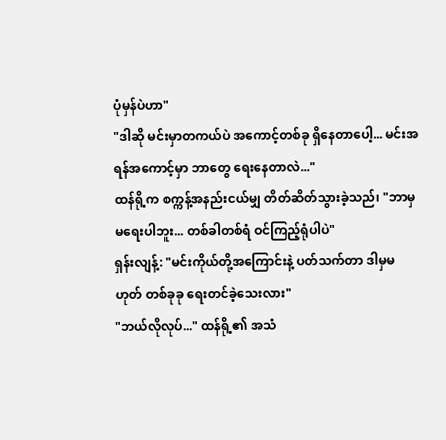ပုံမှန်ပဲဟာ"
"ဒါဆို မင်းမှာတကယ်ပဲ အကောင့်တစ်ခု ရှိနေတာပေါ့... မင်းအရန်အကောင့်မှာ ဘာတွေ ရေးနေတာလဲ..."
ထန်ရို့က စက္ကန့်အနည်းငယ်မျှ တိတ်ဆိတ်သွားခဲ့သည်၊ "ဘာမှ မရေးပါဘူး... တစ်ခါတစ်ရံ ဝင်ကြည့်ရုံပါပဲ"
ရှန်းလျန့်: "မင်းကိုယ်တို့အကြောင်းနဲ့ ပတ်သက်တာ ဒါမှမဟုတ် တစ်ခုခု ရေးတင်ခဲ့သေးလား"
"ဘယ်လိုလုပ်..." ထန်ရို့၏ အသံ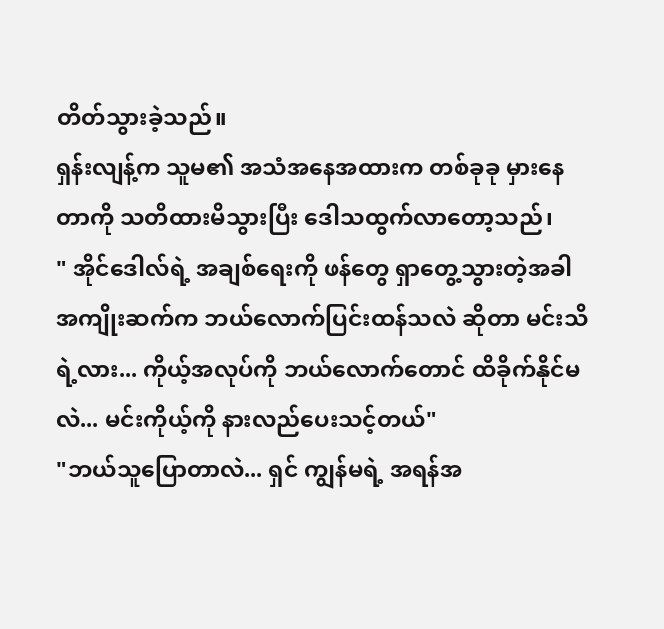တိတ်သွားခဲ့သည်။
ရှန်းလျန့်က သူမ၏ အသံအနေအထားက တစ်ခုခု မှားနေတာကို သတိထားမိသွားပြီး ဒေါသထွက်လာတော့သည်၊
" အိုင်ဒေါလ်ရဲ့ အချစ်ရေးကို ဖန်တွေ ရှာတွေ့သွားတဲ့အခါ အကျိုးဆက်က ဘယ်လောက်ပြင်းထန်သလဲ ဆိုတာ မင်းသိရဲ့လား... ကိုယ့်အလုပ်ကို ဘယ်လောက်တောင် ထိခိုက်နိုင်မလဲ... မင်းကိုယ့်ကို နားလည်ပေးသင့်တယ်"
"ဘယ်သူပြောတာလဲ... ရှင် ကျွန်မရဲ့ အရန်အ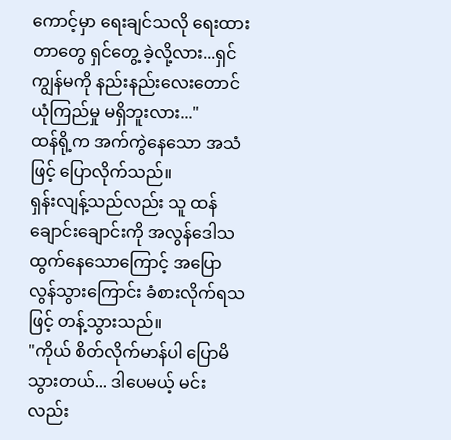ကောင့်မှာ ရေးချင်သလို ရေးထားတာတွေ ရှင်တွေ့ ခဲ့လို့လား...ရှင် ကျွန်မကို နည်းနည်းလေးတောင် ယုံကြည်မှု မရှိဘူးလား..."
ထန်ရို့က အက်ကွဲနေသော အသံဖြင့် ပြောလိုက်သည်။
ရှန်းလျန့်သည်လည်း သူ ထန်ချောင်းချောင်းကို အလွန်ဒေါသထွက်နေသောကြောင့် အပြောလွန်သွားကြောင်း ခံစားလိုက်ရသဖြင့် တန့်သွားသည်။
"ကိုယ် စိတ်လိုက်မာန်ပါ ပြောမိသွားတယ်... ဒါပေမယ့် မင်းလည်း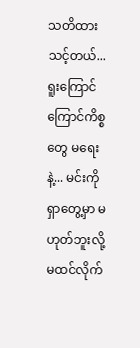သတိထားသင့်တယ်... ရူးကြောင်ကြောင်ကိစ္စတွေ မရေးနဲ့... မင်းကို ရှာတွေ့မှာ မဟုတ်ဘူးလို့ မထင်လိုက်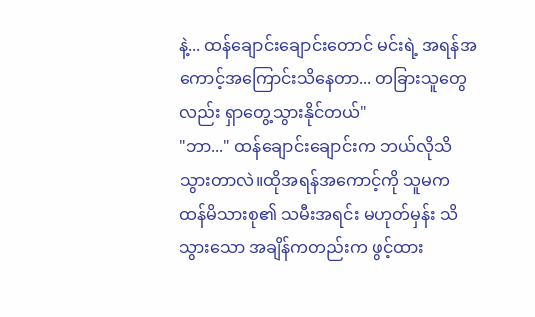နဲ့... ထန်ချောင်းချောင်းတောင် မင်းရဲ့ အရန်အကောင့်အကြောင်းသိနေတာ... တခြားသူတွေလည်း ရှာတွေ့သွားနိုင်တယ်"
"ဘာ..." ထန်ချောင်းချောင်းက ဘယ်လိုသိသွားတာလဲ။ထိုအရန်အကောင့်ကို သူမက ထန်မိသားစု၏ သမီးအရင်း မဟုတ်မှန်း သိသွားသော အချိန်ကတည်းက ဖွင့်ထား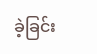ခဲ့ခြင်း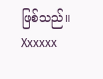ဖြစ်သည်။
Xxxxxx